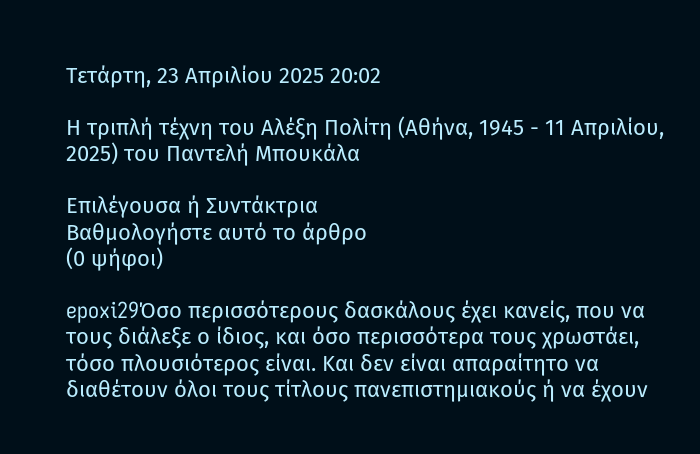Τετάρτη, 23 Απριλίου 2025 20:02

Η τριπλή τέχνη του Αλέξη Πολίτη (Αθήνα, 1945 - 11 Απριλίου, 2025) του Παντελή Μπουκάλα

Επιλέγουσα ή Συντάκτρια
Βαθμολογήστε αυτό το άρθρο
(0 ψήφοι)

epoxi29Όσο περισσότερους δασκάλους έχει κανείς, που να τους διάλεξε ο ίδιος, και όσο περισσότερα τους χρωστάει, τόσο πλουσιότερος είναι. Και δεν είναι απαραίτητο να διαθέτουν όλοι τους τίτλους πανεπιστημιακούς ή να έχουν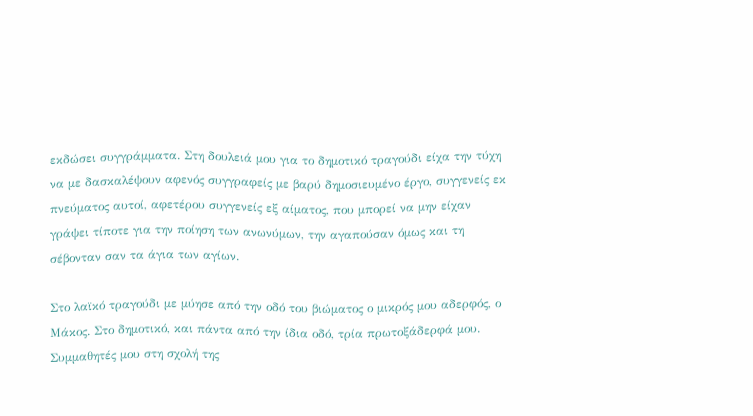εκδώσει συγγράμματα. Στη δουλειά μου για το δημοτικό τραγούδι είχα την τύχη να με δασκαλέψουν αφενός συγγραφείς με βαρύ δημοσιευμένο έργο, συγγενείς εκ πνεύματος αυτοί, αφετέρου συγγενείς εξ αίματος, που μπορεί να μην είχαν γράψει τίποτε για την ποίηση των ανωνύμων, την αγαπούσαν όμως και τη σέβονταν σαν τα άγια των αγίων.

Στο λαϊκό τραγούδι με μύησε από την οδό του βιώματος ο μικρός μου αδερφός, ο Μάκος. Στο δημοτικό, και πάντα από την ίδια οδό, τρία πρωτοξάδερφά μου. Συμμαθητές μου στη σχολή της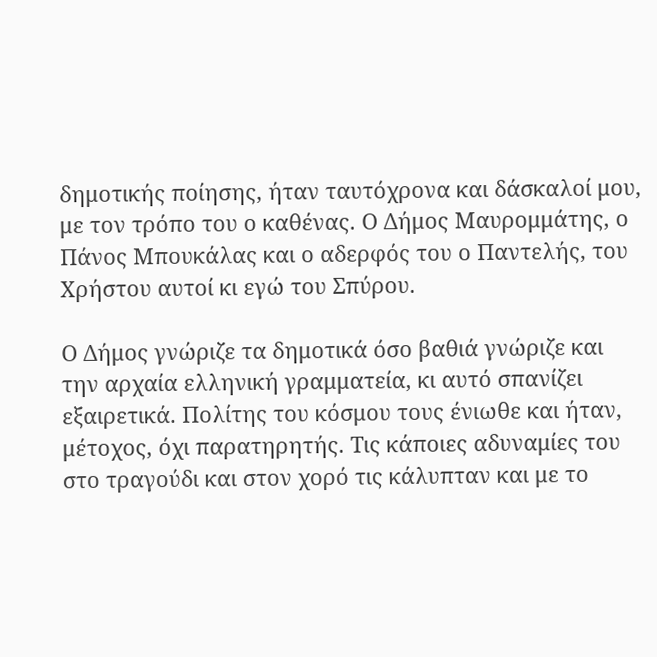δημοτικής ποίησης, ήταν ταυτόχρονα και δάσκαλοί μου, με τον τρόπο του ο καθένας. Ο Δήμος Μαυρομμάτης, ο Πάνος Μπουκάλας και ο αδερφός του ο Παντελής, του Χρήστου αυτοί κι εγώ του Σπύρου.

Ο Δήμος γνώριζε τα δημοτικά όσο βαθιά γνώριζε και την αρχαία ελληνική γραμματεία, κι αυτό σπανίζει εξαιρετικά. Πολίτης του κόσμου τους ένιωθε και ήταν, μέτοχος, όχι παρατηρητής. Τις κάποιες αδυναμίες του στο τραγούδι και στον χορό τις κάλυπταν και με το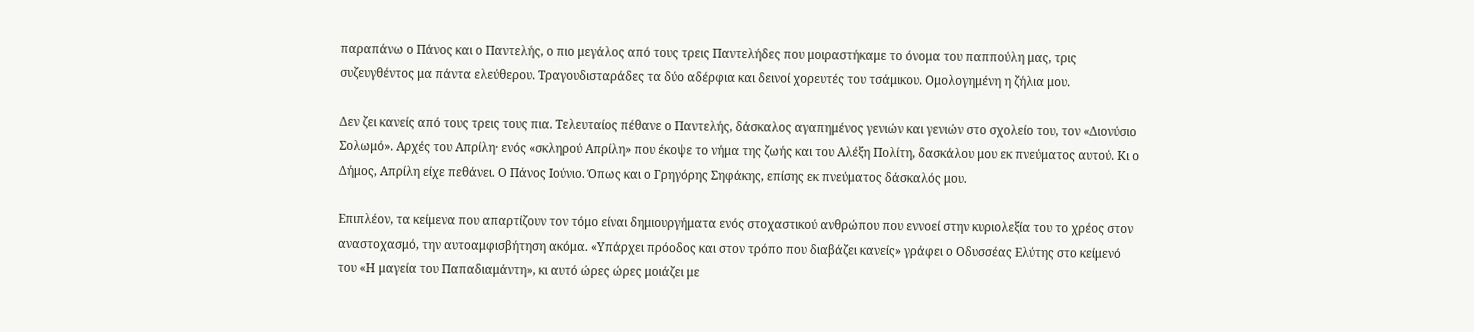παραπάνω ο Πάνος και ο Παντελής, ο πιο μεγάλος από τους τρεις Παντελήδες που μοιραστήκαμε το όνομα του παππούλη μας, τρις συζευγθέντος μα πάντα ελεύθερου. Τραγουδισταράδες τα δύο αδέρφια και δεινοί χορευτές του τσάμικου. Ομολογημένη η ζήλια μου.

Δεν ζει κανείς από τους τρεις τους πια. Τελευταίος πέθανε ο Παντελής, δάσκαλος αγαπημένος γενιών και γενιών στο σχολείο του, τον «Διονύσιο Σολωμό». Αρχές του Απρίλη· ενός «σκληρού Απρίλη» που έκοψε το νήμα της ζωής και του Αλέξη Πολίτη, δασκάλου μου εκ πνεύματος αυτού. Κι ο Δήμος, Απρίλη είχε πεθάνει. Ο Πάνος Ιούνιο. Όπως και ο Γρηγόρης Σηφάκης, επίσης εκ πνεύματος δάσκαλός μου.

Επιπλέον, τα κείμενα που απαρτίζουν τον τόμο είναι δημιουργήματα ενός στοχαστικού ανθρώπου που εννοεί στην κυριολεξία του το χρέος στον αναστοχασμό, την αυτοαμφισβήτηση ακόμα. «Υπάρχει πρόοδος και στον τρόπο που διαβάζει κανείς» γράφει ο Οδυσσέας Ελύτης στο κείμενό του «Η μαγεία του Παπαδιαμάντη», κι αυτό ώρες ώρες μοιάζει με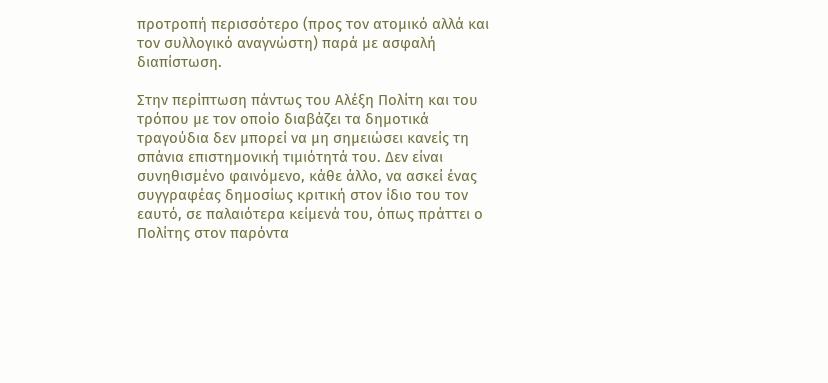προτροπή περισσότερο (προς τον ατομικό αλλά και τον συλλογικό αναγνώστη) παρά με ασφαλή διαπίστωση.

Στην περίπτωση πάντως του Αλέξη Πολίτη και του τρόπου με τον οποίο διαβάζει τα δημοτικά τραγούδια δεν μπορεί να μη σημειώσει κανείς τη σπάνια επιστημονική τιμιότητά του. Δεν είναι συνηθισμένο φαινόμενο, κάθε άλλο, να ασκεί ένας συγγραφέας δημοσίως κριτική στον ίδιο του τον εαυτό, σε παλαιότερα κείμενά του, όπως πράττει ο Πολίτης στον παρόντα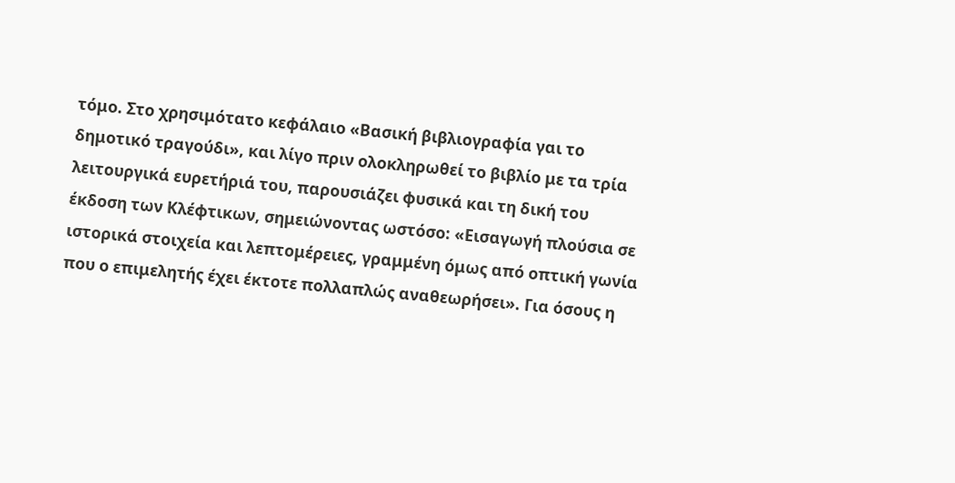τόμο. Στο χρησιμότατο κεφάλαιο «Βασική βιβλιογραφία γαι το δημοτικό τραγούδι», και λίγο πριν ολοκληρωθεί το βιβλίο με τα τρία λειτουργικά ευρετήριά του, παρουσιάζει φυσικά και τη δική του έκδοση των Κλέφτικων, σημειώνοντας ωστόσο: «Εισαγωγή πλούσια σε ιστορικά στοιχεία και λεπτομέρειες, γραμμένη όμως από οπτική γωνία που ο επιμελητής έχει έκτοτε πολλαπλώς αναθεωρήσει». Για όσους η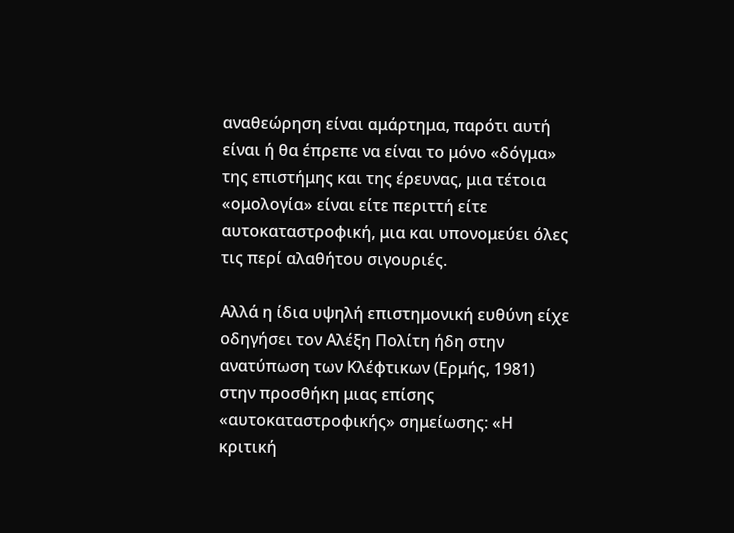αναθεώρηση είναι αμάρτημα, παρότι αυτή είναι ή θα έπρεπε να είναι το μόνο «δόγμα» της επιστήμης και της έρευνας, μια τέτοια «ομολογία» είναι είτε περιττή είτε αυτοκαταστροφική, μια και υπονομεύει όλες τις περί αλαθήτου σιγουριές.

Αλλά η ίδια υψηλή επιστημονική ευθύνη είχε οδηγήσει τον Αλέξη Πολίτη ήδη στην ανατύπωση των Κλέφτικων (Ερμής, 1981) στην προσθήκη μιας επίσης «αυτοκαταστροφικής» σημείωσης: «Η κριτική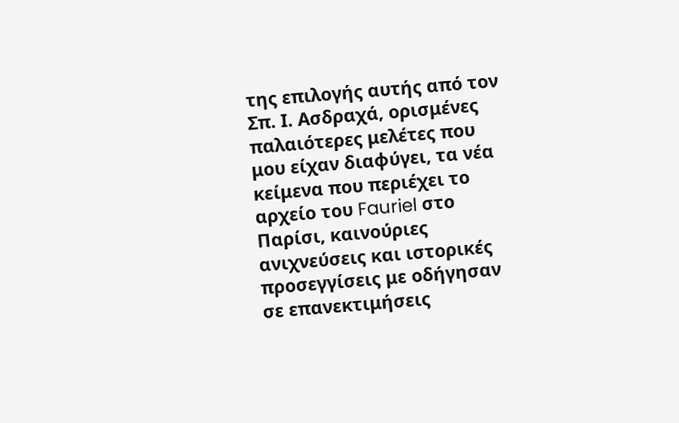της επιλογής αυτής από τον Σπ. Ι. Ασδραχά, ορισμένες παλαιότερες μελέτες που μου είχαν διαφύγει, τα νέα κείμενα που περιέχει το αρχείο του Fauriel στο Παρίσι, καινούριες ανιχνεύσεις και ιστορικές προσεγγίσεις με οδήγησαν σε επανεκτιμήσεις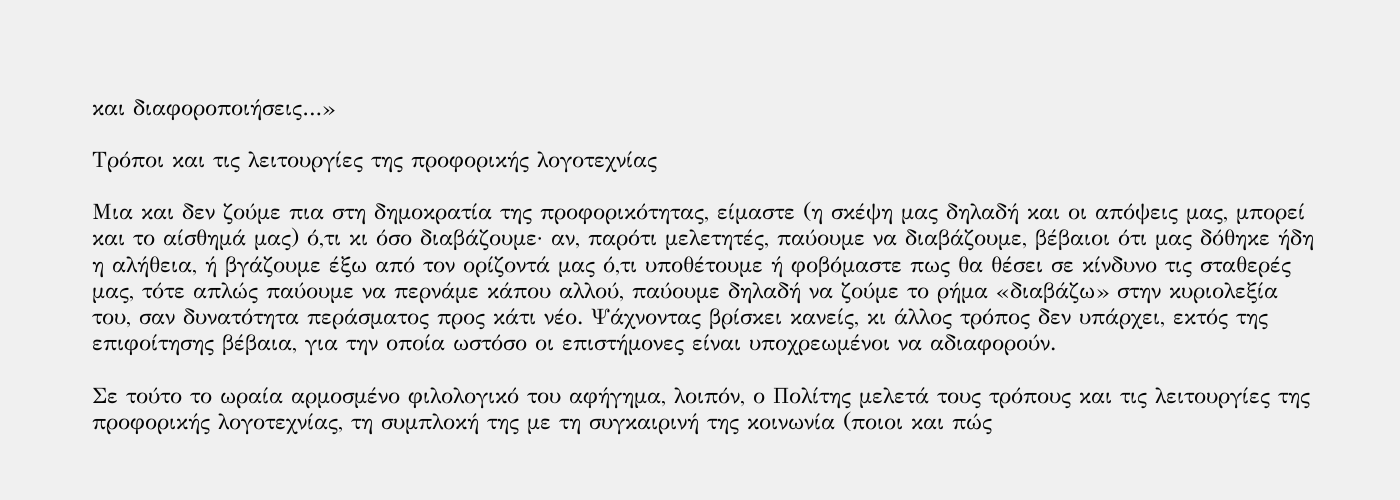και διαφοροποιήσεις…»

Τρόποι και τις λειτουργίες της προφορικής λογοτεχνίας

Μια και δεν ζούμε πια στη δημοκρατία της προφορικότητας, είμαστε (η σκέψη μας δηλαδή και οι απόψεις μας, μπορεί και το αίσθημά μας) ό,τι κι όσο διαβάζουμε· αν, παρότι μελετητές, παύουμε να διαβάζουμε, βέβαιοι ότι μας δόθηκε ήδη η αλήθεια, ή βγάζουμε έξω από τον ορίζοντά μας ό,τι υποθέτουμε ή φοβόμαστε πως θα θέσει σε κίνδυνο τις σταθερές μας, τότε απλώς παύουμε να περνάμε κάπου αλλού, παύουμε δηλαδή να ζούμε το ρήμα «διαβάζω» στην κυριολεξία του, σαν δυνατότητα περάσματος προς κάτι νέο. Ψάχνοντας βρίσκει κανείς, κι άλλος τρόπος δεν υπάρχει, εκτός της επιφοίτησης βέβαια, για την οποία ωστόσο οι επιστήμονες είναι υποχρεωμένοι να αδιαφορούν.

Σε τούτο το ωραία αρμοσμένο φιλολογικό του αφήγημα, λοιπόν, ο Πολίτης μελετά τους τρόπους και τις λειτουργίες της προφορικής λογοτεχνίας, τη συμπλοκή της με τη συγκαιρινή της κοινωνία (ποιοι και πώς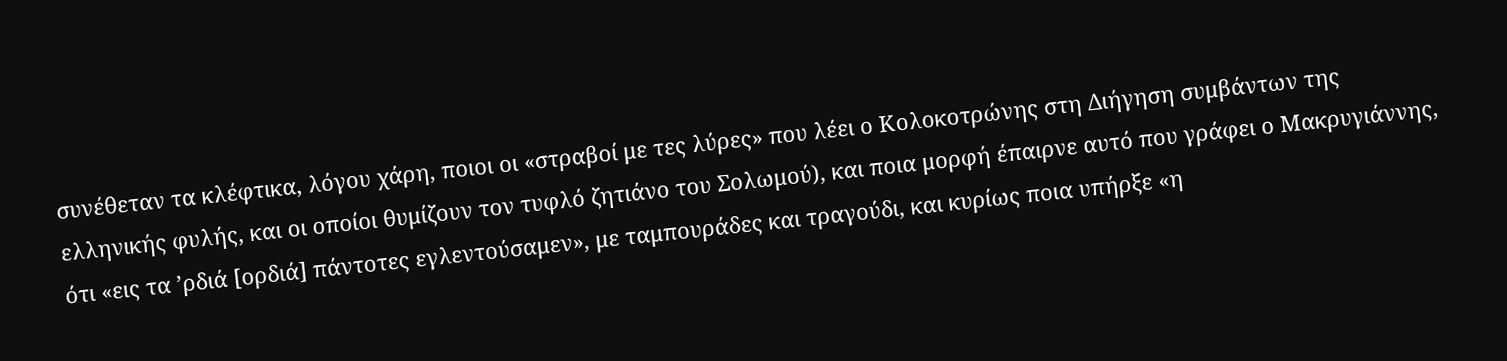συνέθεταν τα κλέφτικα, λόγου χάρη, ποιοι οι «στραβοί με τες λύρες» που λέει ο Κολοκοτρώνης στη Διήγηση συμβάντων της ελληνικής φυλής, και οι οποίοι θυμίζουν τον τυφλό ζητιάνο του Σολωμού), και ποια μορφή έπαιρνε αυτό που γράφει ο Μακρυγιάννης, ότι «εις τα ’ρδιά [ορδιά] πάντοτες εγλεντούσαμεν», με ταμπουράδες και τραγούδι, και κυρίως ποια υπήρξε «η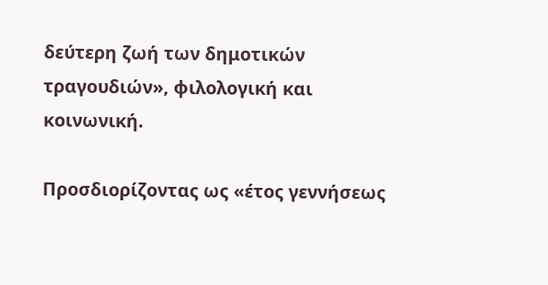δεύτερη ζωή των δημοτικών τραγουδιών», φιλολογική και κοινωνική.

Προσδιορίζοντας ως «έτος γεννήσεως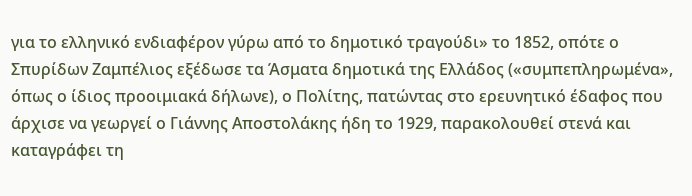για το ελληνικό ενδιαφέρον γύρω από το δημοτικό τραγούδι» το 1852, οπότε ο Σπυρίδων Ζαμπέλιος εξέδωσε τα Άσματα δημοτικά της Ελλάδος («συμπεπληρωμένα», όπως ο ίδιος προοιμιακά δήλωνε), ο Πολίτης, πατώντας στο ερευνητικό έδαφος που άρχισε να γεωργεί ο Γιάννης Αποστολάκης ήδη το 1929, παρακολουθεί στενά και καταγράφει τη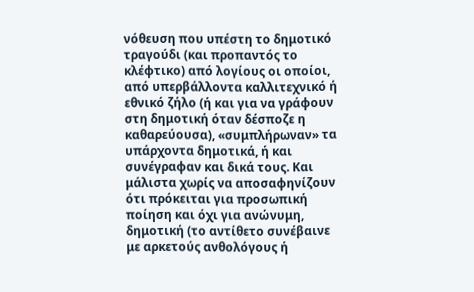νόθευση που υπέστη το δημοτικό τραγούδι (και προπαντός το κλέφτικο) από λογίους οι οποίοι, από υπερβάλλοντα καλλιτεχνικό ή εθνικό ζήλο (ή και για να γράφουν στη δημοτική όταν δέσποζε η καθαρεύουσα), «συμπλήρωναν» τα υπάρχοντα δημοτικά, ή και συνέγραφαν και δικά τους. Και μάλιστα χωρίς να αποσαφηνίζουν ότι πρόκειται για προσωπική ποίηση και όχι για ανώνυμη, δημοτική (το αντίθετο συνέβαινε με αρκετούς ανθολόγους ή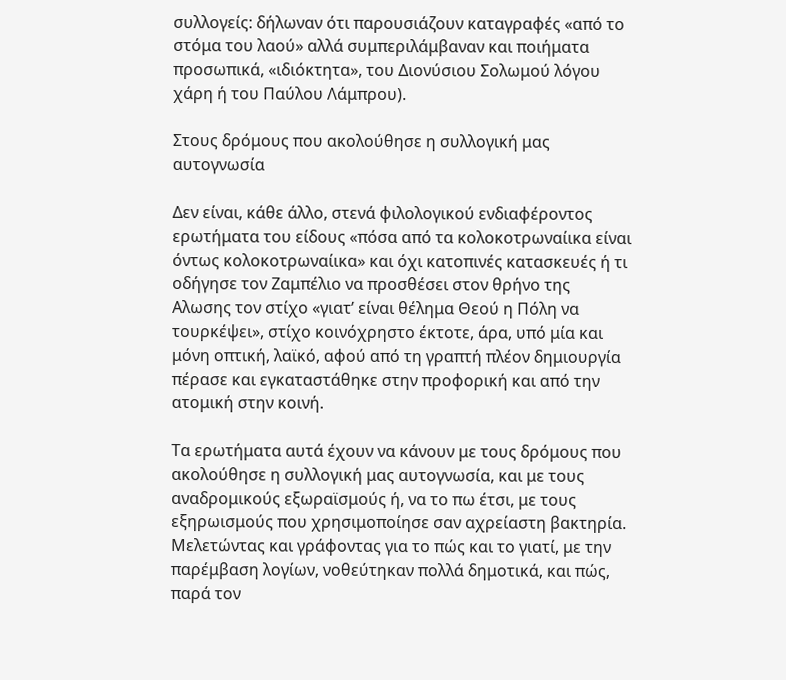συλλογείς: δήλωναν ότι παρουσιάζουν καταγραφές «από το στόμα του λαού» αλλά συμπεριλάμβαναν και ποιήματα προσωπικά, «ιδιόκτητα», του Διονύσιου Σολωμού λόγου χάρη ή του Παύλου Λάμπρου).

Στους δρόμους που ακολούθησε η συλλογική μας αυτογνωσία

Δεν είναι, κάθε άλλο, στενά φιλολογικού ενδιαφέροντος ερωτήματα του είδους «πόσα από τα κολοκοτρωναίικα είναι όντως κολοκοτρωναίικα» και όχι κατοπινές κατασκευές ή τι οδήγησε τον Ζαμπέλιο να προσθέσει στον θρήνο της Αλωσης τον στίχο «γιατ’ είναι θέλημα Θεού η Πόλη να τουρκέψει», στίχο κοινόχρηστο έκτοτε, άρα, υπό μία και μόνη οπτική, λαϊκό, αφού από τη γραπτή πλέον δημιουργία πέρασε και εγκαταστάθηκε στην προφορική και από την ατομική στην κοινή.

Τα ερωτήματα αυτά έχουν να κάνουν με τους δρόμους που ακολούθησε η συλλογική μας αυτογνωσία, και με τους αναδρομικούς εξωραϊσμούς ή, να το πω έτσι, με τους εξηρωισμούς που χρησιμοποίησε σαν αχρείαστη βακτηρία. Μελετώντας και γράφοντας για το πώς και το γιατί, με την παρέμβαση λογίων, νοθεύτηκαν πολλά δημοτικά, και πώς, παρά τον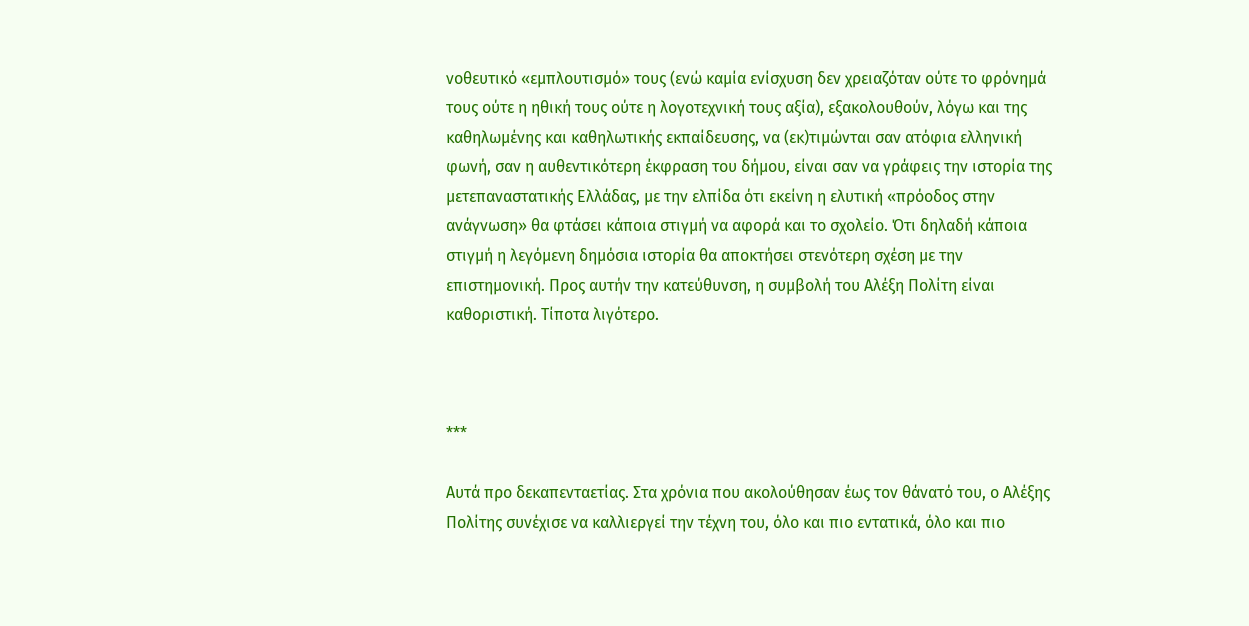νοθευτικό «εμπλουτισμό» τους (ενώ καμία ενίσχυση δεν χρειαζόταν ούτε το φρόνημά τους ούτε η ηθική τους ούτε η λογοτεχνική τους αξία), εξακολουθούν, λόγω και της καθηλωμένης και καθηλωτικής εκπαίδευσης, να (εκ)τιμώνται σαν ατόφια ελληνική φωνή, σαν η αυθεντικότερη έκφραση του δήμου, είναι σαν να γράφεις την ιστορία της μετεπαναστατικής Ελλάδας, με την ελπίδα ότι εκείνη η ελυτική «πρόοδος στην ανάγνωση» θα φτάσει κάποια στιγμή να αφορά και το σχολείο. Ότι δηλαδή κάποια στιγμή η λεγόμενη δημόσια ιστορία θα αποκτήσει στενότερη σχέση με την επιστημονική. Προς αυτήν την κατεύθυνση, η συμβολή του Αλέξη Πολίτη είναι καθοριστική. Τίποτα λιγότερο.



***

Αυτά προ δεκαπενταετίας. Στα χρόνια που ακολούθησαν έως τον θάνατό του, ο Αλέξης Πολίτης συνέχισε να καλλιεργεί την τέχνη του, όλο και πιο εντατικά, όλο και πιο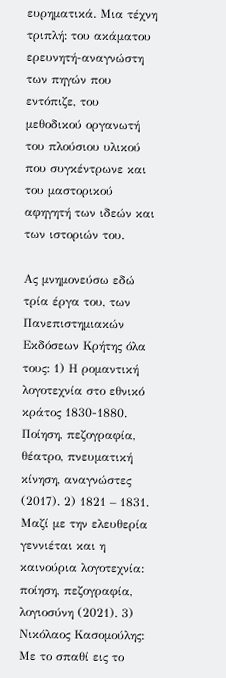ευρηματικά. Μια τέχνη τριπλή: του ακάματου ερευνητή-αναγνώστη των πηγών που εντόπιζε, του μεθοδικού οργανωτή του πλούσιου υλικού που συγκέντρωνε και του μαστορικού αφηγητή των ιδεών και των ιστοριών του.

Ας μνημονεύσω εδώ τρία έργα του, των Πανεπιστημιακών Εκδόσεων Κρήτης όλα τους: 1) Η ρομαντική λογοτεχνία στο εθνικό κράτος 1830-1880. Ποίηση, πεζογραφία, θέατρο, πνευματική κίνηση, αναγνώστες (2017). 2) 1821 – 1831. Μαζί με την ελευθερία γεννιέται και η καινούρια λογοτεχνία: ποίηση, πεζογραφία, λογιοσύνη (2021). 3) Νικόλαος Κασομούλης: Με το σπαθί εις το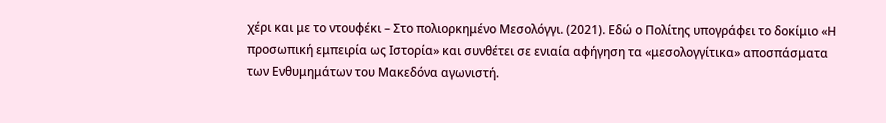χέρι και με το ντουφέκι – Στο πολιορκημένο Μεσολόγγι. (2021). Εδώ ο Πολίτης υπογράφει το δοκίμιο «Η προσωπική εμπειρία ως Ιστορία» και συνθέτει σε ενιαία αφήγηση τα «μεσολογγίτικα» αποσπάσματα των Ενθυμημάτων του Μακεδόνα αγωνιστή.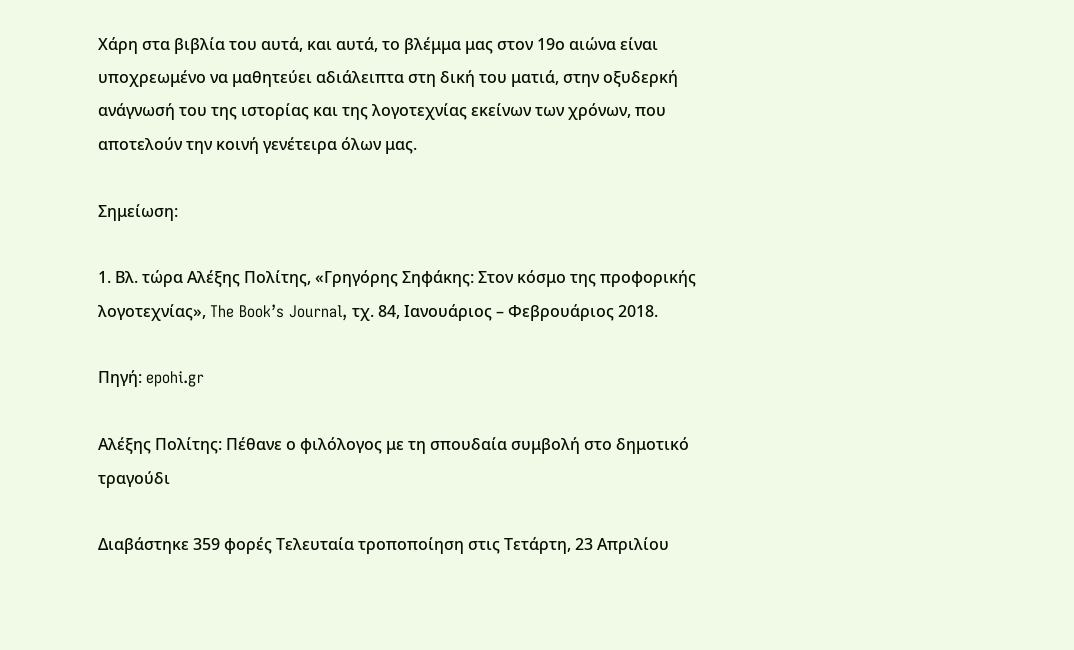Χάρη στα βιβλία του αυτά, και αυτά, το βλέμμα μας στον 19ο αιώνα είναι υποχρεωμένο να μαθητεύει αδιάλειπτα στη δική του ματιά, στην οξυδερκή ανάγνωσή του της ιστορίας και της λογοτεχνίας εκείνων των χρόνων, που αποτελούν την κοινή γενέτειρα όλων μας.

Σημείωση:

1. Βλ. τώρα Αλέξης Πολίτης, «Γρηγόρης Σηφάκης: Στον κόσμο της προφορικής λογοτεχνίας», The Book’s Journal, τχ. 84, Ιανουάριος – Φεβρουάριος 2018.

Πηγή: epohi.gr

Αλέξης Πολίτης: Πέθανε ο φιλόλογος με τη σπουδαία συμβολή στο δημοτικό τραγούδι

Διαβάστηκε 359 φορές Τελευταία τροποποίηση στις Τετάρτη, 23 Απριλίου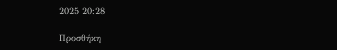2025 20:28

Προσθήκη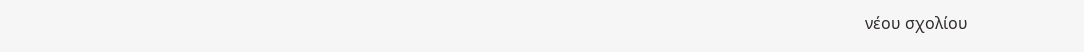νέου σχολίου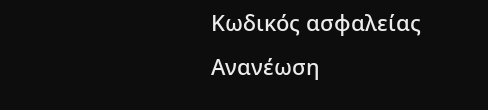Κωδικός ασφαλείας
Ανανέωση